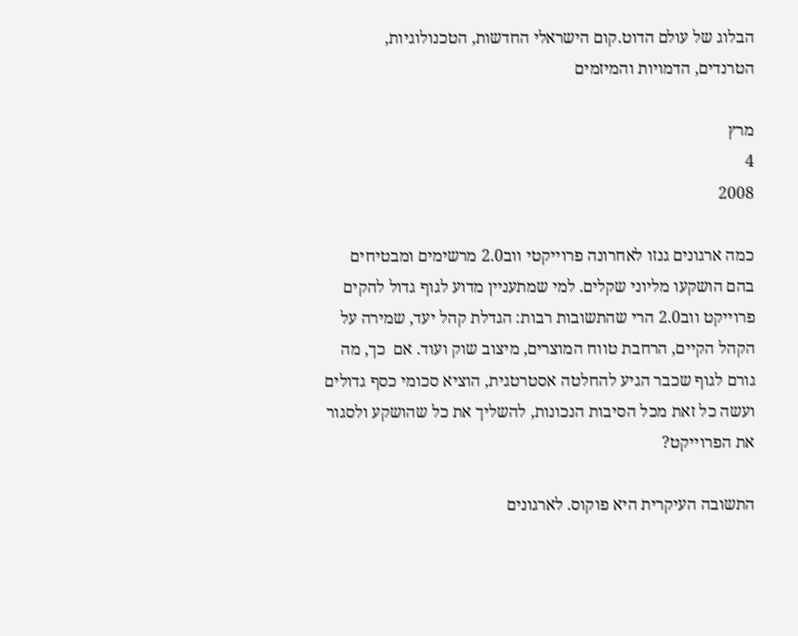הבלוג של עולם הדוט.קום הישראלי החדשות, הטכנולוגיות, הטרנדים, הדמויות והמיזמים

מרץ
4
2008

כמה ארגונים גנזו לאחרונה פרוייקטי ווב2.0 מרשימים ומבטיחים בהם הושקעו מליוני שקלים. למי שמתעניין מדוע לגוף גדול להקים פרוייקט ווב2.0 הרי שהתשובות רבות: הגדלת קהל יעד, שמירה על הקהל הקיים, הרחבת טווח המוצרים, מיצוב שוק ועוד. אם  כך, מה גורם לגוף שכבר הגיע להחלטה אסטרטגית, הוציא סכומי כסף גדולים ועשה כל זאת מכל הסיבות הנכונות, להשליך את כל שהושקע ולסגור את הפרוייקט?

התשובה העיקרית היא פוקוס. לארגונים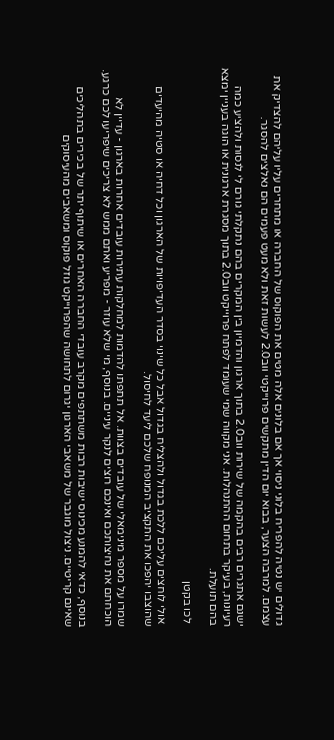גדולים יש נטיה להפריח בלוני ניסוי אך אם בלונים אלה מטים את הפוקוס של החברה או מתחרים עליו עליהם להצדיק את עצמם. למרבה הצער, בבוא יום הדין מתקשים פרוייקטי ווב2.0 לעשות זאת ולא מעט פעמים הם נאלצים להסגר.

ישנם אתגרים רבים בהקמה של שירות ווב2.0 בתוך ארגון והדמיון בין המקרים בהם נתקלתי גורם לי לנסות ולהציע כמה רעיונות, בעיקר בתחום ההתנהלות. אני מקווה שמי שעומד לפתח פרוייקט ווב2.0 בתוך מסגרת ארגונית או הוגה בעניין ימצא בהם תועלת.

 לכו בקטן

 אולי לוחצים עליכם ללכת בגדול ולהצליח בגדול אבל כל שינוי בסדר העדיפויות של הארגון וכל דחיה או סטיה מהיעדים שהוצבו יהפכו את התקציב המנופח שלכם ליעד לחיסול.

שמרו על מספר מינימאלי של עובדים בצוות. אל תתפתו להדמות למחלקות עתירות עובדים אחרות בארגון - עדיין לא הוכחתם את נחיצותכם ואינכם רוצים לנקר עיניים. בנוסף, מי שלא עוזר - מפריע ואתם ממש לא צריכים שיפריעו לכם כרגע.

בנוסף, כדאי להמנע מכינוס ישיבות רבות משתתפים מקרב עובדי החברה האחרים או שיתוף יתר של בכירים בתהליכים שאינם קריטיים. ניצול מוגבר של משאבי הארגון יגרום לתחושה שהפרוייקט גוזל פוקוס ומשאבים מהעיסוקים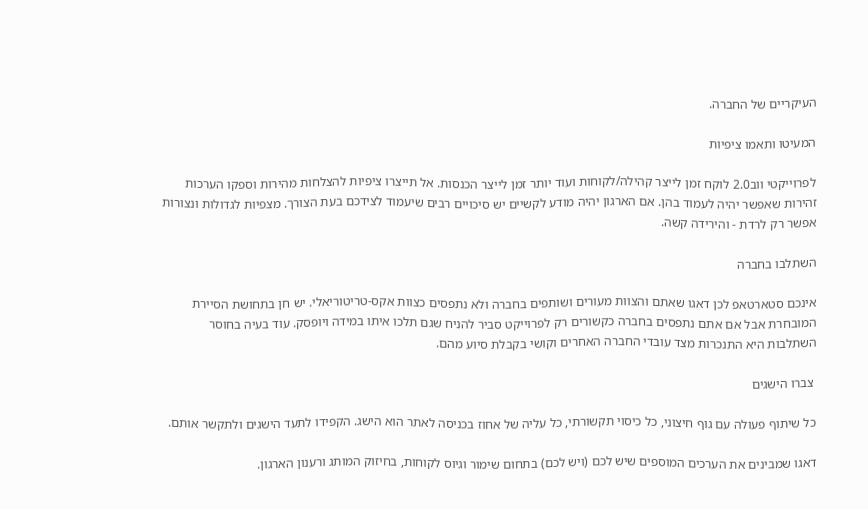העיקריים של החברה.

המעיטו ותאמו ציפיות

לפרוייקטי ווב2.0 לוקח זמן לייצר קהילה/לקוחות ועוד יותר זמן לייצר הכנסות. אל תייצרו ציפיות להצלחות מהירות וספקו הערכות זהירות שאפשר יהיה לעמוד בהן. אם הארגון יהיה מודע לקשיים יש סיכויים רבים שיעמוד לצידכם בעת הצורך. מצפיות לגדולות ונצורות אפשר רק לרדת - והירידה קשה.

השתלבו בחברה

אינכם סטארטאפ לכן דאגו שאתם והצוות מעורים ושותפים בחברה ולא נתפסים כצוות אקס-טריטוריאלי. יש חן בתחושת הסיירת המובחרת אבל אם אתם נתפסים בחברה כקשורים רק לפרוייקט סביר להניח שגם תלכו איתו במידה ויופסק. עוד בעיה בחוסר השתלבות היא התנכרות מצד עובדי החברה האחרים וקושי בקבלת סיוע מהם.

 צברו הישגים

כל שיתוף פעולה עם גוף חיצוני, כל כיסוי תקשורתי, כל עליה של אחוז בכניסה לאתר הוא הישג. הקפידו לתעד הישגים ולתקשר אותם.

דאגו שמבינים את הערכים המוספים שיש לכם (ויש לכם) בתחום שימור וגיוס לקוחות, בחיזוק המותג ורענון הארגון.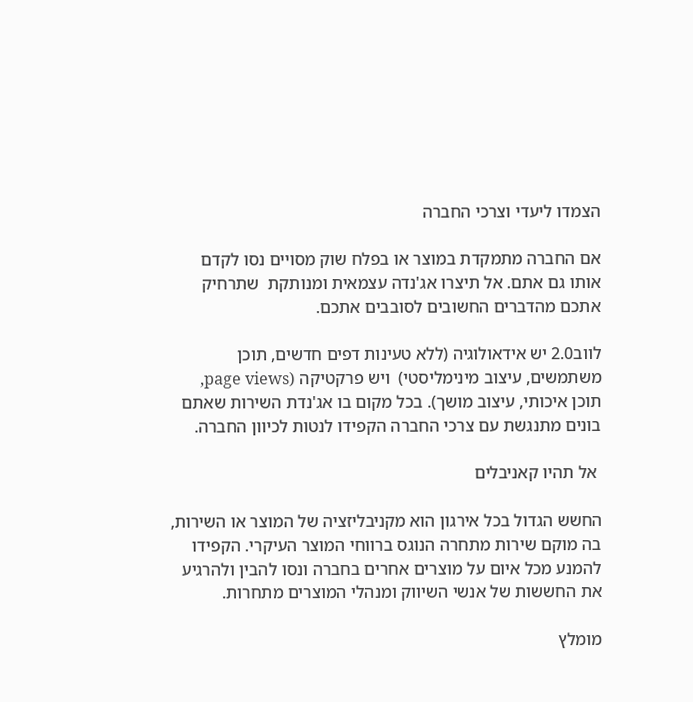הצמדו ליעדי וצרכי החברה

אם החברה מתמקדת במוצר או בפלח שוק מסויים נסו לקדם אותו גם אתם. אל תיצרו אג'נדה עצמאית ומנותקת  שתרחיק אתכם מהדברים החשובים לסובבים אתכם.

לווב2.0 יש אידאולוגיה (ללא טעינות דפים חדשים, תוכן משתמשים, עיצוב מינימליסטי)  ויש פרקטיקה (page views, תוכן איכותי, עיצוב מושך). בכל מקום בו אג'נדת השירות שאתם בונים מתנגשת עם צרכי החברה הקפידו לנטות לכיוון החברה.

 אל תהיו קאניבלים

החשש הגדול בכל אירגון הוא מקניבליזציה של המוצר או השירות, בה מוקם שירות מתחרה הנוגס ברווחי המוצר העיקרי. הקפידו להמנע מכל איום על מוצרים אחרים בחברה ונסו להבין ולהרגיע את החששות של אנשי השיווק ומנהלי המוצרים מתחרות.

מומלץ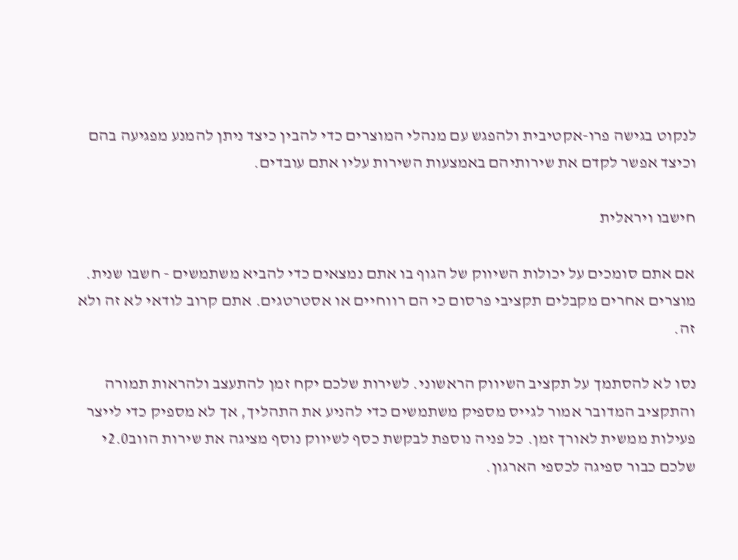לנקוט בגישה פרו-אקטיבית ולהפגש עם מנהלי המוצרים כדי להבין כיצד ניתן להמנע מפגיעה בהם וכיצד אפשר לקדם את שירותיהם באמצעות השירות עליו אתם עובדים.

חישבו ויראלית

אם אתם סומכים על יכולות השיווק של הגוף בו אתם נמצאים כדי להביא משתמשים - חשבו שנית. מוצרים אחרים מקבלים תקציבי פרסום כי הם רווחיים או אסטרטגים. אתם קרוב לודאי לא זה ולא זה.

נסו לא להסתמך על תקציב השיווק הראשוני. לשירות שלכם יקח זמן להתעצב ולהראות תמורה והתקציב המדובר אמור לגייס מספיק משתמשים כדי להניע את התהליך, אך לא מספיק כדי לייצר פעילות ממשית לאורך זמן. כל פניה נוספת לבקשת כסף לשיווק נוסף מציגה את שירות הווב2.0י שלכם כבור ספיגה לכספי הארגון.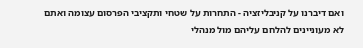ואם דיברנו על קניבליזציה - התחרות על שטחי ותקציבי הפרסום עצומה ואתם לא מעוניינים להלחם עליהם מול מנהלי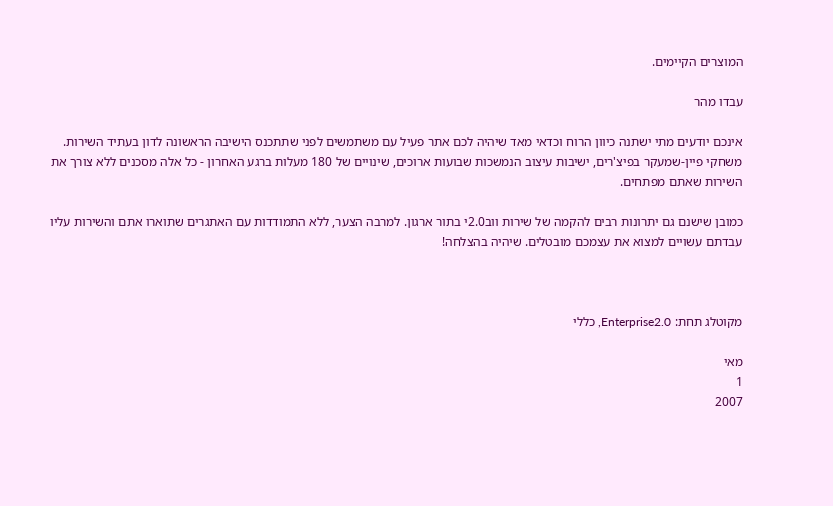המוצרים הקיימים.

עבדו מהר

אינכם יודעים מתי ישתנה כיוון הרוח וכדאי מאד שיהיה לכם אתר פעיל עם משתמשים לפני שתתכנס הישיבה הראשונה לדון בעתיד השירות. משחקי פיין-שמעקר בפיצ'רים, ישיבות עיצוב הנמשכות שבועות ארוכים, שינויים של 180 מעלות ברגע האחרון - כל אלה מסכנים ללא צורך את השירות שאתם מפתחים.

כמובן שישנם גם יתרונות רבים להקמה של שירות ווב2.0י בתור ארגון. למרבה הצער, ללא התמודדות עם האתגרים שתוארו אתם והשירות עליו עבדתם עשויים למצוא את עצמכם מובטלים. שיהיה בהצלחה!



מקוטלג תחת: Enterprise2.0, כללי

מאי
1
2007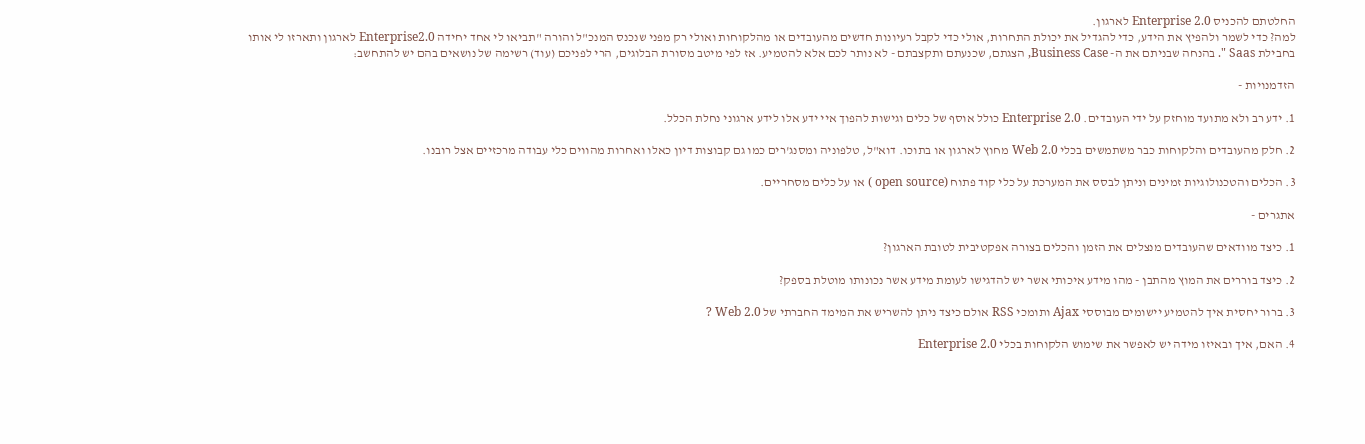החלטתם להכניס Enterprise 2.0 לארגון.
למה? כדי לשמר ולהפיץ את הידע, כדי להגדיל את יכולת התחרות, אולי כדי לקבל רעיונות חדשים מהעובדים או מהלקוחות ואולי רק מפני שנכנס המנכ"ל והורה "תביאו לי אחד יחידה Enterprise2.0 לארגון ותארזו לי אותו בחבילת Saas ". בהנחה שבניתם את ה- Business Case, הצגתם, שכנעתם ותקצבתם - לא נותר לכם אלא להטמיע. אז לפי מיטב מסורת הבלוגים, הרי לפניכם (עוד) רשימה של נושאים בהם יש להתחשב:

הזדמנויות -

1. ידע רב ולא מתועד מוחזק על ידי העובדים. Enterprise 2.0 כולל אוסף של כלים וגישות להפוך איי ידע אלו לידע ארגוני נחלת הכלל.

2. חלק מהעובדים והלקוחות כבר משתמשים בכלי Web 2.0 מחוץ לארגון או בתוכו. דוא"ל, טלפוניה ומסנג'רים כמו גם קבוצות דיון כאלו ואחרות מהווים כלי עבודה מרכזיים אצל רובנו.

3. הכלים והטכנולוגיות זמינים וניתן לבסס את המערכת על כלי קוד פתוח (open source ) או על כלים מסחריים.

אתגרים -

1. כיצד מוודאים שהעובדים מנצלים את הזמן והכלים בצורה אפקטיבית לטובת הארגון?

2. כיצד בוררים את המוץ מהתבן - מהו מידע איכותי אשר יש להדגישו לעומת מידע אשר נכונותו מוטלת בספק?

3. ברור יחסית איך להטמיע יישומים מבוססי Ajax ותומכי RSS אולם כיצד ניתן להשריש את המימד החברתי של Web 2.0 ?

4. האם, איך ובאיזו מידה יש לאפשר את שימוש הלקוחות בכלי Enterprise 2.0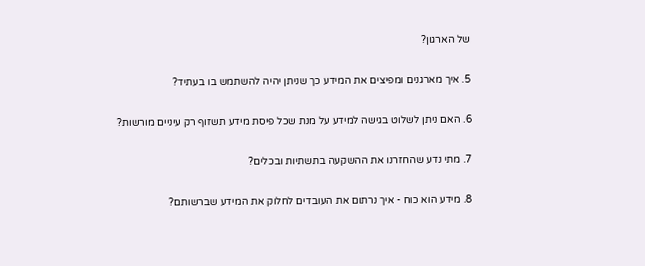של הארגון?

5. איך מארגנים ומפיצים את המידע כך שניתן יהיה להשתמש בו בעתיד?

6. האם ניתן לשלוט בגישה למידע על מנת שכל פיסת מידע תשזוף רק עיניים מורשות?

7. מתי נדע שהחזרנו את ההשקעה בתשתיות ובכלים?

8. מידע הוא כוח - איך נרתום את העובדים לחלוק את המידע שברשותם?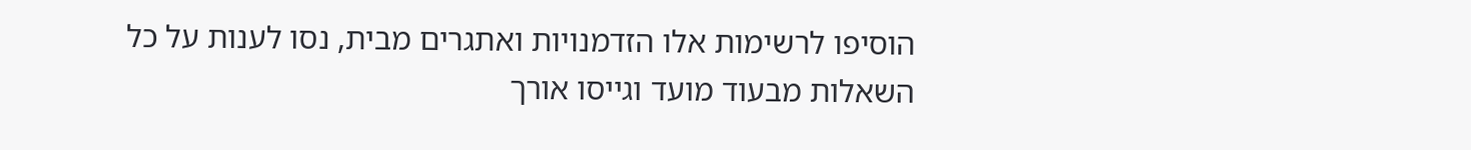הוסיפו לרשימות אלו הזדמנויות ואתגרים מבית, נסו לענות על כל השאלות מבעוד מועד וגייסו אורך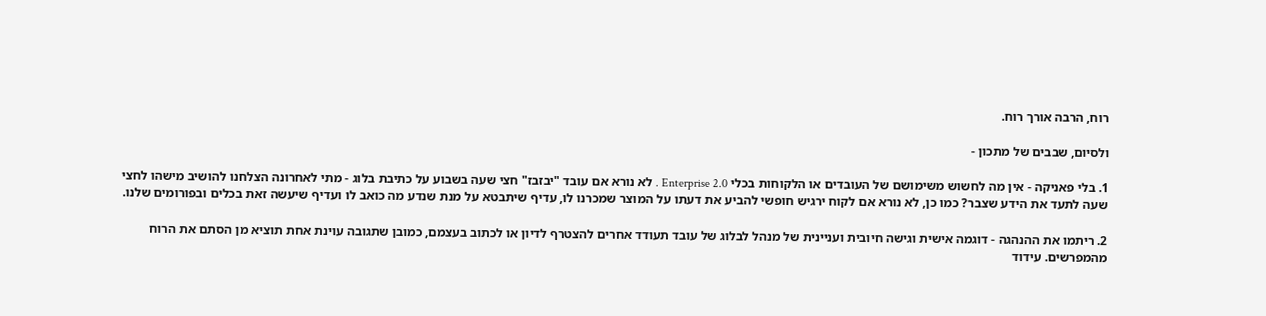רוח, הרבה אורך רוח.

ולסיום, שבבים של מתכון -

1. בלי פאניקה - אין מה לחשוש משימושם של העובדים או הלקוחות בכלי Enterprise 2.0 . לא נורא אם עובד "יבזבז" חצי שעה בשבוע על כתיבת בלוג - מתי לאחרונה הצלחנו להושיב מישהו לחצי שעה לתעד את הידע שצבר? כמו כן, לא נורא אם לקוח ירגיש חופשי להביע את דעתו על המוצר שמכרנו לו, עדיף שיתבטא על מנת שנדע מה כואב לו ועדיף שיעשה זאת בכלים ובפורומים שלנו.

2. ריתמו את ההנהגה - דוגמה אישית וגישה חיובית ועניינית של מנהל לבלוג של עובד תעודד אחרים להצטרף לדיון או לכתוב בעצמם, כמובן שתגובה עוינת אחת תוציא מן הסתם את הרוח מהמפרשים. עידוד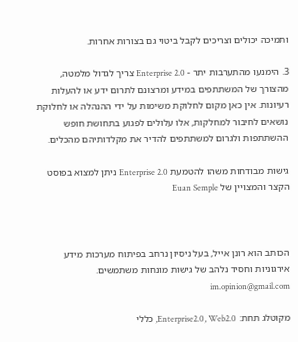ותמיכה יכולים וצריכים לקבל ביטוי גם בצורות אחרות.

3. הימנעו מהתערבות יתר - Enterprise 2.0 צריך לגדול מלמטה, מהצורך של המשתתפים במידע ומרצונם לתרום ידע או להעלות רעיונות. אין כאן מקום לחלוקת משימות על ידי ההנהלה או לחלוקת נושאים לחיבור למחלקות, אלו עלולים לפגוע בתחושת חופש ההשתתפות ולגרום למשתתפים להדיר את מקלדותיהם מהכלים.

גישות מבודחות משהו להטמעת Enterprise 2.0 ניתן למצוא בפוסט הקצר והמצויין של Euan Semple



הכותב הוא רונן אייל, בעל ניסיון נרחב בפיתוח מערכות מידע אירגוניות וחסיד נלהב של גישות מונחות משתמשים. im.opinion@gmail.com

מקוטלג תחת: Enterprise2.0, Web2.0, כללי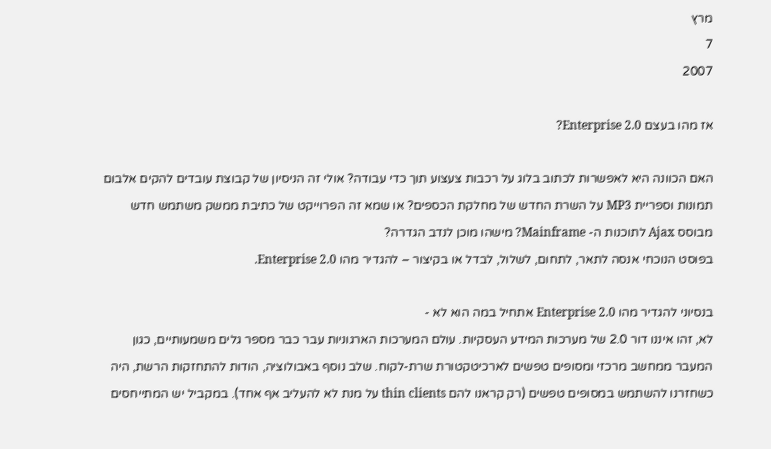מרץ
7
2007

אז מהו בעצם Enterprise 2.0?

האם הכוונה היא לאפשרות לכתוב בלוג על רכבות צעצוע תוך כדי עבודה? אולי זה הניסיון של קבוצת עובדים להקים אלבום תמונות וספריית MP3 על השרת החדש של מחלקת הכספים? או שמא זה הפרוייקט של כתיבת ממשק משתמש חדש מבוסס Ajax לתוכנות ה- Mainframe? מישהו מוכן לנדב הגדרה?
בפוסט הנוכחי אנסה לתאר, לתחום, לשלול, לבדל או בקיצור – להגדיר מהו Enterprise 2.0.

בנסיוני להגדיר מהו Enterprise 2.0 אתחיל במה הוא לא -
לא, זהו איננו דור 2.0 של מערכות המידע העסקיות. עולם המערכות הארגוניות עבר כבר מספר גלים משמעותיים, כגון המעבר ממחשב מרכזי ומסופים טפשים לארכיטקטורת שרת-לקוח. שלב נוסף באבולוציה, הודות להתחזקות הרשת, היה כשחזרנו להשתמש במסופים טפשים (רק קראנו להם thin clients על מנת לא להעליב אף אחד). במקביל יש המתייחסים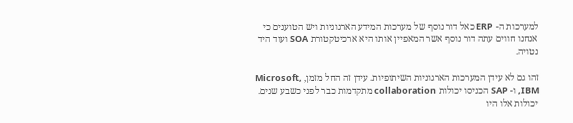למערכות ה- ERP כאל דור נוסף של מערכות המידע הארגוניות ויש הטוענים כי אנחנו חווים עתה דור נוסף אשר המאפיין אותו היא ארכיטקטורת SOA ועוד היד נטויה.

זהו גם לא עידן המערכות הארגוניות השיתופיות. עידן זה החל מזמן, Microsoft, IBM, ו- SAP הכניסו יכולות collaboration מתקדמות כבר לפני כשבע שנים. יכולות אלו היו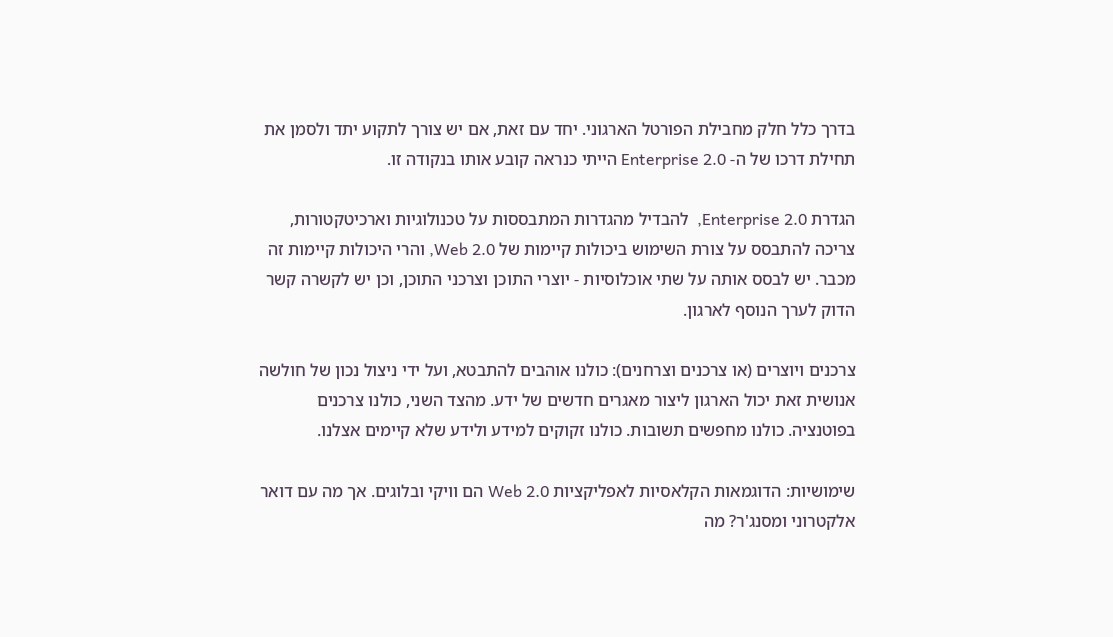בדרך כלל חלק מחבילת הפורטל הארגוני. יחד עם זאת, אם יש צורך לתקוע יתד ולסמן את תחילת דרכו של ה- Enterprise 2.0 הייתי כנראה קובע אותו בנקודה זו.

הגדרת Enterprise 2.0,  להבדיל מהגדרות המתבססות על טכנולוגיות וארכיטקטורות, צריכה להתבסס על צורת השימוש ביכולות קיימות של Web 2.0, והרי היכולות קיימות זה מכבר. יש לבסס אותה על שתי אוכלוסיות - יוצרי התוכן וצרכני התוכן, וכן יש לקשרה קשר הדוק לערך הנוסף לארגון.

צרכנים ויוצרים (או צרכנים וצרחנים): כולנו אוהבים להתבטא, ועל ידי ניצול נכון של חולשה אנושית זאת יכול הארגון ליצור מאגרים חדשים של ידע. מהצד השני, כולנו צרכנים בפוטנציה. כולנו מחפשים תשובות. כולנו זקוקים למידע ולידע שלא קיימים אצלנו.

שימושיות: הדוגמאות הקלאסיות לאפליקציות Web 2.0 הם וויקי ובלוגים. אך מה עם דואר אלקטרוני ומסנג'ר? מה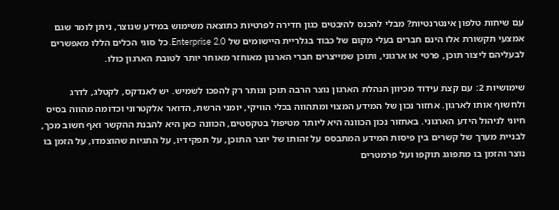עם שיחות טלפון אינטרנטיות? מבלי להכנס להיבטים כגון חדירה לפרטיות כתוצאה משימוש במידע שנוצר, ניתן לומר שגם אמצעי תקשורת אלו הינם חברים בעלי מקום של כבוד בגלריית היישומים של Enterprise 2.0. כל סוגי הכלים הללו מאפשרים לבעליהם ליצור תוכן, פרטי או ארגוני, ותוכן שמייצרים חברי הארגון מאוחזר מאוחר יותר לטובת הארגון כולו.

שימושיות 2: עם קצת עידוד מכיוון הנהלת הארגון נוצר הרבה תוכן ונותר רק להפכו לשמיש. יש לאנדקס, לקטלג, לדרג ולחשוף אותו לארגון. אחזור נכון של המידע המצוי ומתהווה בכלי הוויקי, יומני הרשת, הדואר אלקטרוני וכדומה מהווה בסיס חיוני לניהול הידע הארגוני. באחזור נכון הכוונה היא ליותר מטיפול בטקסטים, הכוונה כאן היא להבנת ההקשר ואף חשוב מכך, לבניית מערך של קשרים בין פיסות המידע המתבסס על זהותו של יוצר התוכן, על תפקידיו, על התגיות שהוצמדו, על הזמן בו נוצר והזמן בו מתפוגג תוקפו ועל פרמטרים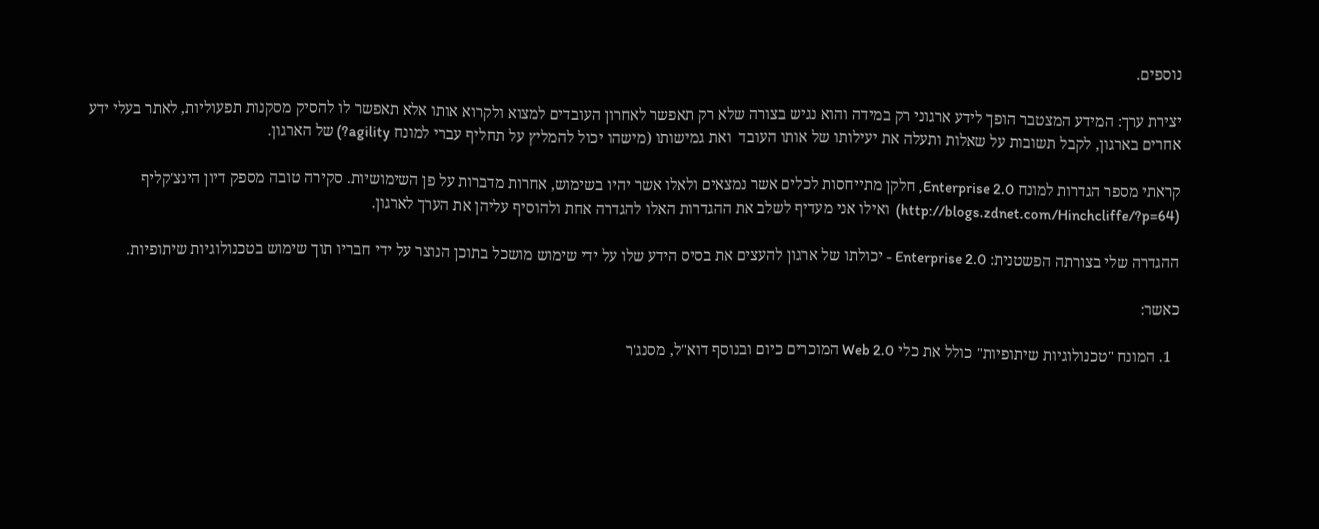נוספים.

יצירת ערך: המידע המצטבר הופך לידע ארגוני רק במידה והוא נגיש בצורה שלא רק תאפשר לאחרון העובדים למצוא ולקרוא אותו אלא תאפשר לו להסיק מסקנות תפעוליות, לאתר בעלי ידע אחרים בארגון, לקבל תשובות על שאלות ותעלה את יעילותו של אותו העובד  ואת גמישותו (מישהו יכול להמליץ על תחליף עברי למונח agility?) של הארגון.

קראתי מספר הגדרות למונח Enterprise 2.0, חלקן מתייחסות לכלים אשר נמצאים ולאלו אשר יהיו בשימוש, אחרות מדברות על פן השימושיות. סקירה טובה מספק דיון הינצ'קליף (http://blogs.zdnet.com/Hinchcliffe/?p=64)  ואילו אני מעדיף לשלב את ההגדרות האלו להגדרה אחת ולהוסיף עליהן את הערך לארגון.

ההגדרה שלי בצורתה הפשטנית: Enterprise 2.0 - יכולתו של ארגון להעצים את בסיס הידע שלו על ידי שימוש מושכל בתוכן הנוצר על ידי חבריו תוך שימוש בטכנולוגיות שיתופיות.

כאשר:

  1. המונח "טכנולוגיות שיתופיות" כולל את כלי Web 2.0 המוכרים כיום ובנוסף דוא"ל, מסנג'ר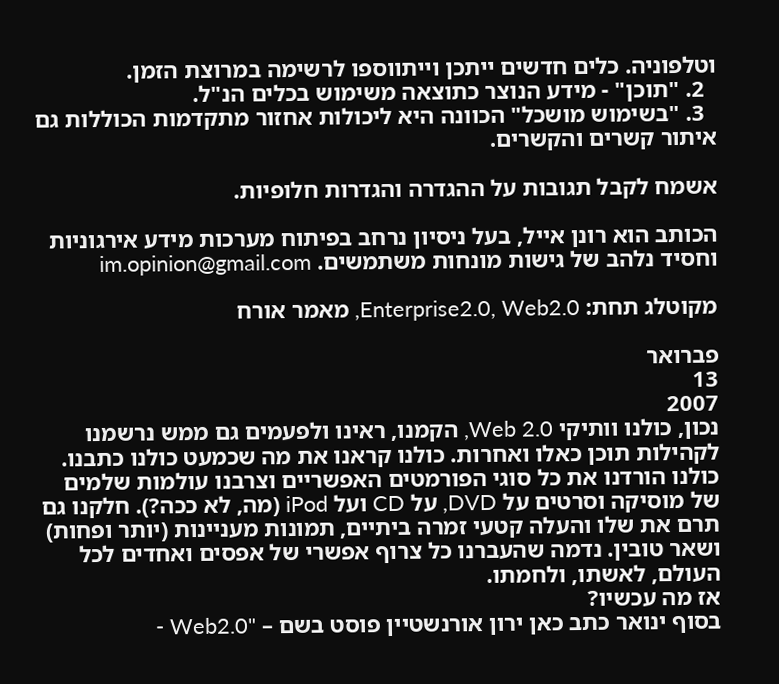וטלפוניה. כלים חדשים ייתכן וייתווספו לרשימה במרוצת הזמן.
  2. "תוכן" - מידע הנוצר כתוצאה משימוש בכלים הנ"ל.
  3. "בשימוש מושכל" הכוונה היא ליכולות אחזור מתקדמות הכוללות גם איתור קשרים והקשרים.

אשמח לקבל תגובות על ההגדרה והגדרות חלופיות.

הכותב הוא רונן אייל, בעל ניסיון נרחב בפיתוח מערכות מידע אירגוניות וחסיד נלהב של גישות מונחות משתמשים. im.opinion@gmail.com

מקוטלג תחת: Enterprise2.0, Web2.0, מאמר אורח

פברואר
13
2007
נכון, כולנו וותיקי Web 2.0, הקמנו, ראינו ולפעמים גם ממש נרשמנו לקהילות תוכן כאלו ואחרות. כולנו קראנו את מה שכמעט כולנו כתבנו. כולנו הורדנו את כל סוגי הפורמטים האפשריים וצרבנו עולמות שלמים של מוסיקה וסרטים על DVD, על CD ועל iPod (מה, לא ככה?). חלקנו גם תרם את שלו והעלה קטעי זמרה ביתיים, תמונות מעניינות (יותר ופחות) ושאר טובין. נדמה שהעברנו כל צרוף אפשרי של אפסים ואחדים לכל העולם, לאשתו, ולחמתו.
אז מה עכשיו?
בסוף ינואר כתב כאן ירון אורנשטיין פוסט בשם – "Web2.0 -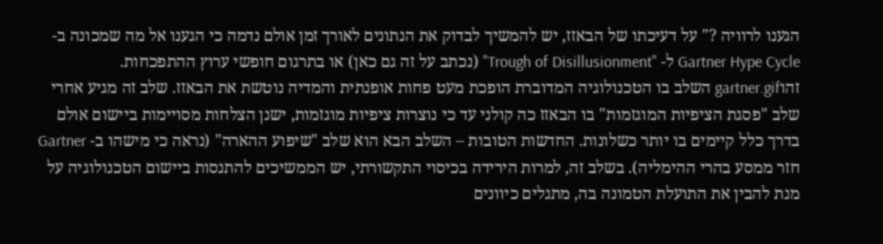הגענו לרוויה ?" על דעיכתו של הבאזז, יש להמשיך לבדוק את הנתונים לאורך זמן אולם נדמה כי הגענו אל מה שמכונה ב- Gartner Hype Cycle ל- "Trough of Disillusionment" (נכתב על זה גם כאן) או בתרגום חופשי ערוץ ההתפכחות. זהוgartner.gif השלב בו הטכנולוגיה המדוברת הופכת מעט פחות אופנתית והמדיה נוטשת את הבאזז. שלב זה מגיע אחרי שלב "פסגת הציפיות המוגזמות" בו הבאזז כה קולני עד כי נוצרות ציפיות מוגזמות, ישנן הצלחות מסויימות ביישום אולם בדרך כלל קיימים בו יותר כשלונות. החדשות הטובות – השלב הבא הוא שלב "שיפוע ההארה" (נראה כי מישהו ב- Gartner חזר ממסע בהרי ההימליה). בשלב זה, למרות הירידה בכיסוי התקשורתי, יש הממשיכים להתנסות ביישום הטכנולוגיה על מנת להבין את התועלת הטמונה בה, מתגלים כיוונים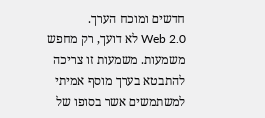חדשים ומוכח הערך.
Web 2.0 לא דועך, רק מחפש משמעות. משמעות זו צריכה להתבטא בערך מוסף אמיתי למשתמשים אשר בסופו של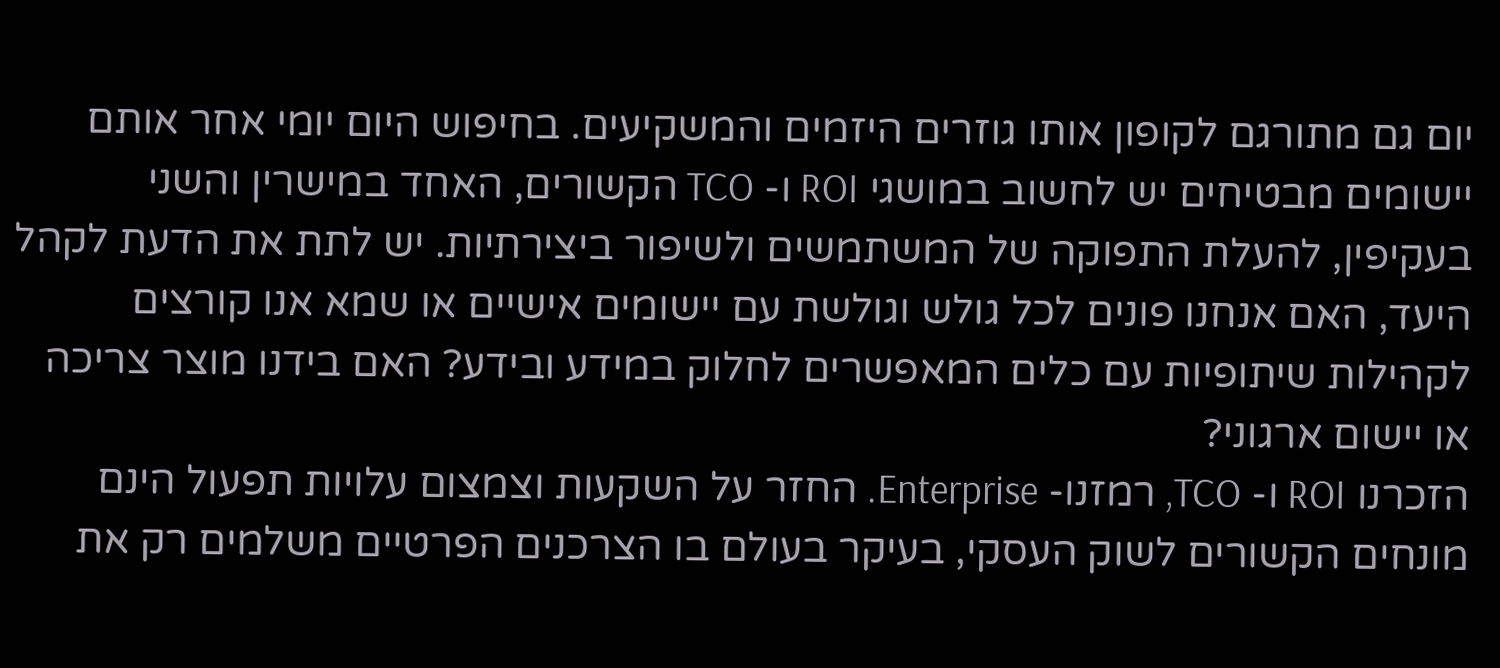יום גם מתורגם לקופון אותו גוזרים היזמים והמשקיעים. בחיפוש היום יומי אחר אותם יישומים מבטיחים יש לחשוב במושגי ROI ו- TCO הקשורים, האחד במישרין והשני בעקיפין, להעלת התפוקה של המשתמשים ולשיפור ביצירתיות. יש לתת את הדעת לקהל היעד, האם אנחנו פונים לכל גולש וגולשת עם יישומים אישיים או שמא אנו קורצים לקהילות שיתופיות עם כלים המאפשרים לחלוק במידע ובידע? האם בידנו מוצר צריכה או יישום ארגוני?
הזכרנו ROI ו- TCO, רמזנו- Enterprise. החזר על השקעות וצמצום עלויות תפעול הינם מונחים הקשורים לשוק העסקי, בעיקר בעולם בו הצרכנים הפרטיים משלמים רק את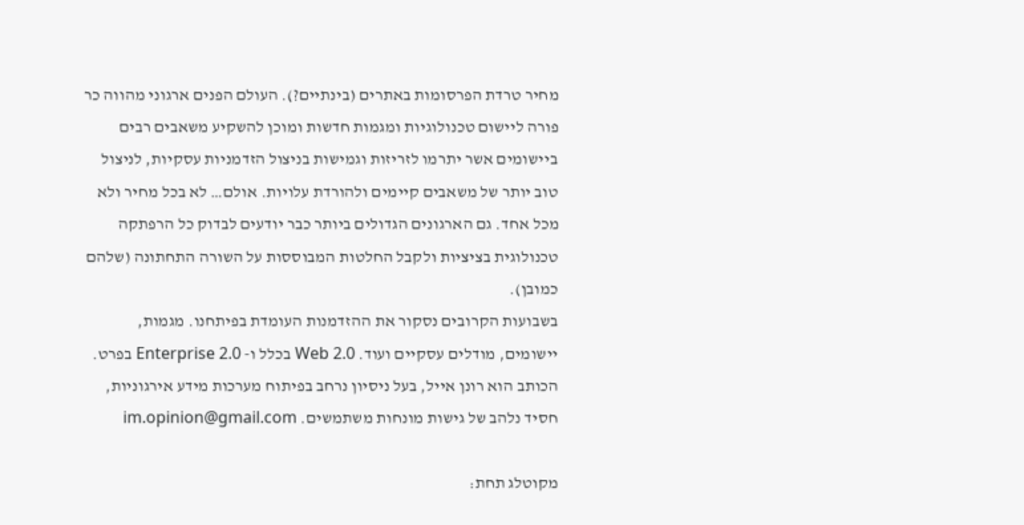מחיר טרדת הפרסומות באתרים (בינתיים?). העולם הפנים ארגוני מהווה כר פורה ליישום טכנולוגיות ומגמות חדשות ומוכן להשקיע משאבים רבים ביישומים אשר יתרמו לזריזות וגמישות בניצול הזדמניות עסקיות, לניצול טוב יותר של משאבים קיימים ולהורדת עלויות. אולם… לא בכל מחיר ולא מכל אחד. גם הארגונים הגדולים ביותר כבר יודעים לבדוק כל הרפתקה טכנולוגית בציציות ולקבל החלטות המבוססות על השורה התחתונה (שלהם כמובן).
בשבועות הקרובים נסקור את ההזדמנות העומדת בפיתחנו. מגמות, יישומים, מודלים עסקיים ועוד. Web 2.0 בכלל ו- Enterprise 2.0 בפרט.
הכותב הוא רונן אייל, בעל ניסיון נרחב בפיתוח מערכות מידע אירגוניות, חסיד נלהב של גישות מונחות משתמשים. im.opinion@gmail.com

מקוטלג תחת: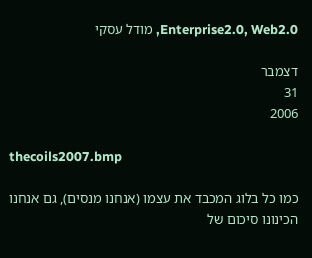Enterprise2.0, Web2.0, מודל עסקי

דצמבר
31
2006

thecoils2007.bmp

כמו כל בלוג המכבד את עצמו (אנחנו מנסים), גם אנחנו הכינונו סיכום של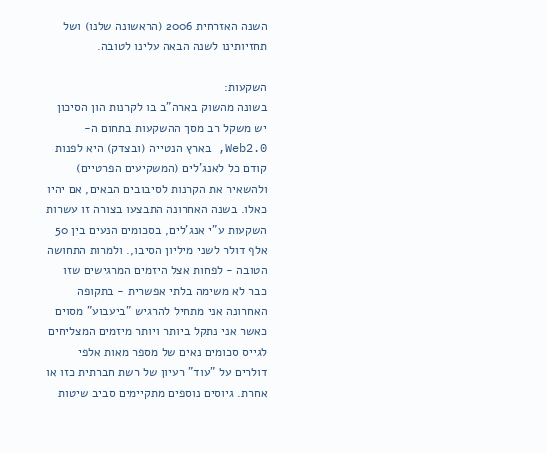השנה האזרחית 2006 (הראשונה שלנו) ושל תחזיותינו לשנה הבאה עלינו לטובה.

השקעות:
בשונה מהשוק בארה"ב בו לקרנות הון הסיכון יש משקל רב מסך ההשקעות בתחום ה-Web2.0, בארץ הנטייה (ובצדק) היא לפנות קודם כל לאנג'לים (המשקיעים הפרטיים) ולהשאיר את הקרנות לסיבובים הבאים, אם יהיו כאלו. בשנה האחרונה התבצעו בצורה זו עשרות השקעות ע"י אנג'לים, בסכומים הנעים בין 50 אלף דולר לשני מיליון הסיבו,. ולמרות התחושה הטובה - לפחות אצל היזמים המרגישים שזו כבר לא משימה בלתי אפשרית - בתקופה האחרונה אני מתחיל להרגיש "ביעבוע" מסוים כאשר אני נתקל ביותר ויותר מיזמים המצליחים לגייס סכומים נאים של מספר מאות אלפי דולרים על "עוד" רעיון של רשת חברתית כזו או אחרת. גיוסים נוספים מתקיימים סביב שיטות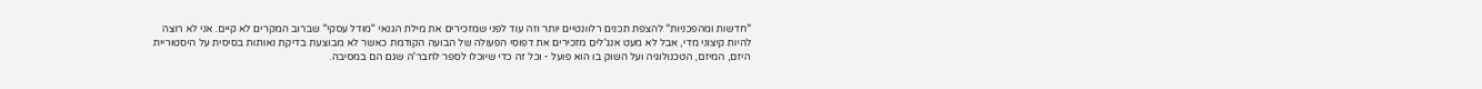"חדשות ומהפכניות" להצפת תכנים רלוונטיים יותר וזה עוד לפני שמזכירים את מילת הגנאי "מודל עסקי" שברוב המקרים לא קיים. אני לא רוצה להיות קיצוני מדי, אבל לא מעט אנג'לים מזכירים את דפוסי הפעולה של הבועה הקודמת כאשר לא מבוצעת בדיקת נאותות בסיסית על היסטוריית היזם, המיזם, הטכנולוגיה ועל השוק בו הוא פועל - וכל זה כדי שיוכלו לספר לחבר'ה שגם הם במסיבה.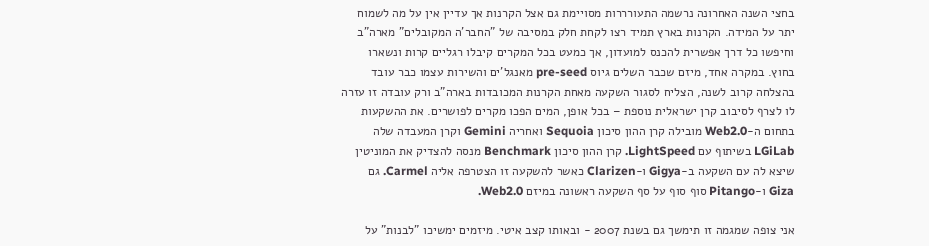בחצי השנה האחרונה נרשמה התעורררות מסויימת גם אצל הקרנות אך עדיין אין על מה לשמוח יתר על המידה. הקרנות בארץ תמיד רצו לקחת חלק במסיבה של "החבר'ה המקובלים" מארה"ב וחיפשו כל דרך אפשרית להכנס למועדון, אך כמעט בכל המקרים קיבלו רגליים קרות ונשארו בחוץ. במקרה אחד, מיזם שכבר השלים גיוס pre-seed מאנגל'ים והשירות עצמו כבר עובד בהצלחה קרוב לשנה, הצליח לסגור השקעה מאחת הקרנות המכובדות בארה"ב ורק עובדה זו עזרה לו לצרף לסיבוב קרן ישראלית נוספת – בכל אופן, המים הפכו מקרים לפושרים. את ההשקעות בתחום ה-Web2.0 מובילה קרן ההון סיכון Sequoia ואחריה Gemini וקרן המעבדה שלה LGiLab בשיתוף עם LightSpeed. קרן ההון סיכון Benchmark מנסה להצדיק את המוניטין שיצא לה עם השקעה ב-Gigya ו-Clarizen כאשר להשקעה זו הצטרפה אליה Carmel. גם Giza ו-Pitango סוף סוף על סף השקעה ראשונה במיזם Web2.0.

אני צופה שמגמה זו תימשך גם בשנת 2007 - ובאותו קצב איטי. מיזמים ימשיכו "לבנות" על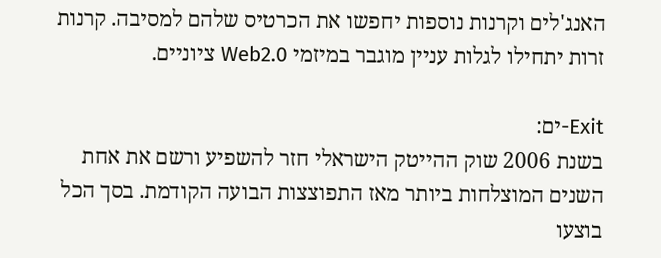האנג'לים וקרנות נוספות יחפשו את הכרטיס שלהם למסיבה. קרנות זרות יתחילו לגלות עניין מוגבר במיזמי Web2.0 ציוניים.

Exit-ים:
בשנת 2006 שוק ההייטק הישראלי חזר להשפיע ורשם את אחת השנים המוצלחות ביותר מאז התפוצצות הבועה הקודמת. בסך הכל בוצעו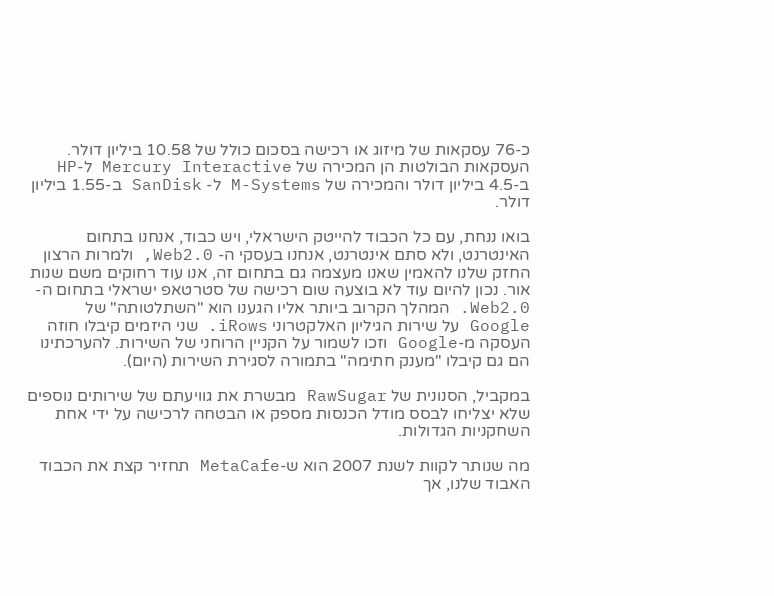כ-76 עסקאות של מיזוג או רכישה בסכום כולל של 10.58 ביליון דולר. העסקאות הבולטות הן המכירה של Mercury Interactive ל-HP ב-4.5 ביליון דולר והמכירה של M-Systems ל- SanDisk ב-1.55 ביליון דולר.

בואו ננחת, עם כל הכבוד להייטק הישראלי, ויש כבוד, אנחנו בתחום האינטרנט, ולא סתם אינטרנט, אנחנו בעסקי ה- Web2.0, ולמרות הרצון החזק שלנו להאמין שאנו מעצמה גם בתחום זה, אנו עוד רחוקים משם שנות אור. נכון להיום עוד לא בוצעה שום רכישה של סטרטאפ ישראלי בתחום ה-Web2.0. המהלך הקרוב ביותר אליו הגענו הוא "השתלטותה" של Google על שירות הגיליון האלקטרוני iRows. שני היזמים קיבלו חוזה העסקה מ-Google וזכו לשמור על הקניין הרוחני של השירות. להערכתינו הם גם קיבלו "מענק חתימה" בתמורה לסגירת השירות (היום).

במקביל, הסנונית של RawSugar מבשרת את גוויעתם של שירותים נוספים שלא יצליחו לבסס מודל הכנסות מספק או הבטחה לרכישה על ידי אחת השחקניות הגדולות.

מה שנותר לקוות לשנת 2007 הוא ש-MetaCafe תחזיר קצת את הכבוד האבוד שלנו, אך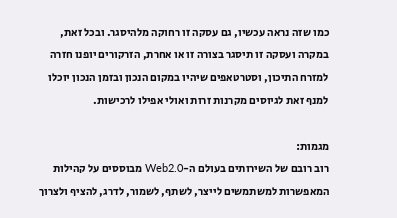כמו שזה נראה עכשיו, גם עסקה זו רחוקה מלהיסגר. ובכל זאת, במקרה ועסקה זו תיסגר בצורה זו או אחרת, הזרקורים יופנו חזרה למזרח התיכון, וסטרטאפים שיהיו במקום הנכון ובזמן הנכון יוכלו למנף זאת לגיוסים מקרנות זרות ואולי אפילו לרכישות.

מגמות:
רוב רובם של השירותים בעולם ה-Web2.0 מבוססים על קהילות המאפשרות למשתמשים לייצר, לשתף, לשמור, לדרג, להציף ולצרוך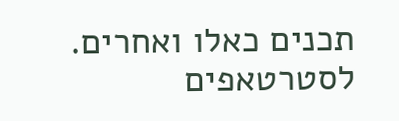תכנים כאלו ואחרים. לסטרטאפים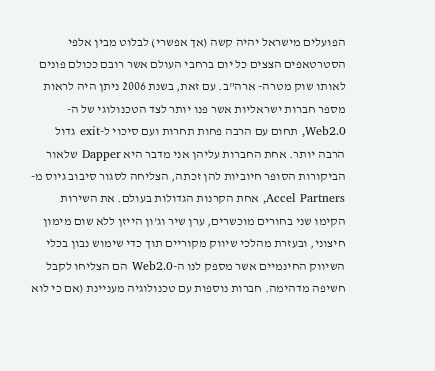הפועלים מישראל יהיה קשה (אך אפשרי) לבלוט מבין אלפי הסטרטאפים הצצים כל יום ברחבי העולם אשר רובם ככולם פונים לאותו שוק מטרה- ארה"ב. עם זאת, בשנת 2006 ניתן היה לראות מספר חברות ישראליות אשר פנו יותר לצד הטכנולוגי של ה-Web2.0, תחום עם הרבה פחות תחרות ועם סיכוי ל-exit גדול הרבה יותר. אחת החברות עליהן אני מדבר היא Dapper שלאור הביקורות הסופר חיוביות להן זכתה, הצליחה לסגור סיבוב גיוס מ-Accel Partners, אחת הקרנות הגדולות בעולם. את השירות הקימו שני בחורים מוכשרים, ערן שיר וג'ון הייזן ללא שום מימון חיצוני, ובעזרת מהלכי שיווק מקוריים תוך כדי שימוש נבון בכלי השיווק החינמיים אשר מספק לנו ה-Web2.0 הם הצליחו לקבל חשיפה מדהימה. חברות נוספות עם טכנולוגיה מעניינת (אם כי לוא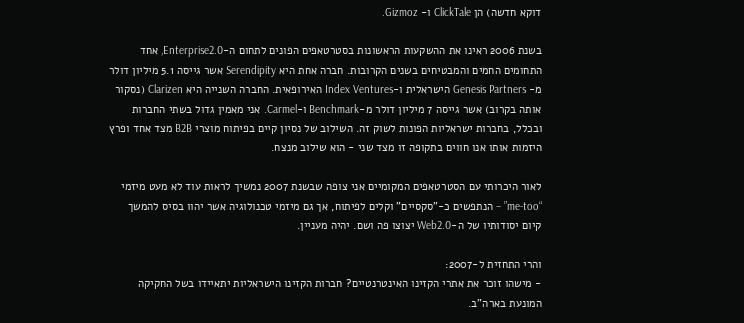דוקא חדשה) הן ClickTale ו- Gizmoz.

בשנת 2006 ראינו את ההשקעות הראשונות בסטרטאפים הפונים לתחום ה-Enterprise2.0, אחד התחומים החמים והמבטיחים בשנים הקרובות. חברה אחת היא Serendipity אשר גייסה 5.1 מיליון דולר מ- Genesis Partners הישראלית ו-Index Ventures האירופאית. החברה השנייה היא Clarizen (נסקור אותה בקרוב) אשר גייסה 7 מיליון דולר מ-Benchmark ו-Carmel. אני מאמין גדול בשתי החברות ובכלל, בחברות ישראליות הפונות לשוק זה. השילוב של נסיון קיים בפיתוח מוצרי B2B מצד אחד ופרץ היזמות אותו אנו חווים בתקופה זו מצד שני - הוא שילוב מנצח.

לאור היכרותי עם הסטרטאפים המקומיים אני צופה שבשנת 2007 נמשיך לראות עוד לא מעט מיזמי “me-too” – הנתפשים כ-"סקסיים" וקלים לפיתוח, אך גם מיזמי טכנולוגיה אשר יהוו בסיס להמשך קיום יסודותיו של ה-Web2.0 יצוצו פה ושם. יהיה מעניין.

והרי התחזית ל-2007:
- מישהו זוכר את אתרי הקזינו האינטרנטיים? חברות הקזינו הישראליות יתאיידו בשל החקיקה המונעת בארה"ב.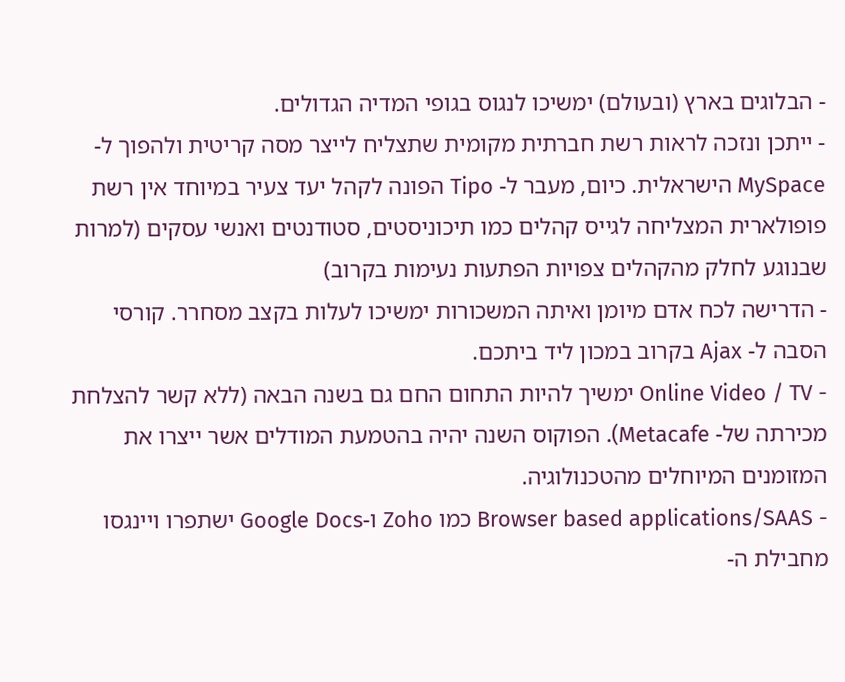- הבלוגים בארץ (ובעולם) ימשיכו לנגוס בגופי המדיה הגדולים.
- ייתכן ונזכה לראות רשת חברתית מקומית שתצליח לייצר מסה קריטית ולהפוך ל- MySpace הישראלית. כיום, מעבר ל- Tipo הפונה לקהל יעד צעיר במיוחד אין רשת פופולארית המצליחה לגייס קהלים כמו תיכוניסטים, סטודנטים ואנשי עסקים (למרות שבנוגע לחלק מהקהלים צפויות הפתעות נעימות בקרוב)
- הדרישה לכח אדם מיומן ואיתה המשכורות ימשיכו לעלות בקצב מסחרר. קורסי הסבה ל- Ajax בקרוב במכון ליד ביתכם.
- Online Video / TV ימשיך להיות התחום החם גם בשנה הבאה (ללא קשר להצלחת מכירתה של- Metacafe). הפוקוס השנה יהיה בהטמעת המודלים אשר ייצרו את המזומנים המיוחלים מהטכנולוגיה.
- Browser based applications/SAAS כמו Zoho ו-Google Docs ישתפרו ויינגסו מחבילת ה-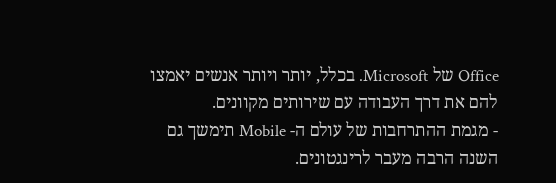Office של Microsoft. בכלל, יותר ויותר אנשים יאמצו להם את דרך העבודה עם שירותים מקוונים.
- מגמת ההתרחבות של עולם ה- Mobile תימשך גם השנה הרבה מעבר לרינגטונים.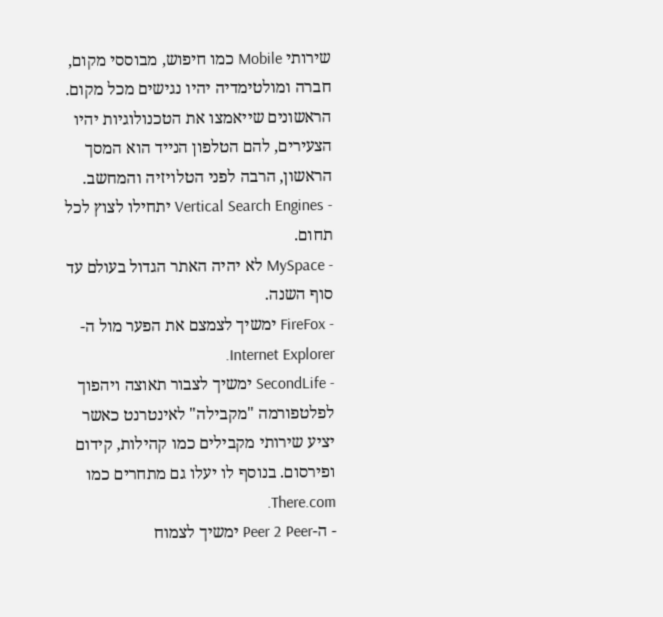שירותי Mobile כמו חיפוש, מבוססי מקום, חברה ומולטימדיה יהיו נגישים מכל מקום. הראשונים שייאמצו את הטכנולוגיות יהיו הצעירים, להם הטלפון הנייד הוא המסך הראשון, הרבה לפני הטלויזיה והמחשב.
- Vertical Search Engines יתחילו לצוץ לכל תחום.
- MySpace לא יהיה האתר הגדול בעולם עד סוף השנה.
- FireFox ימשיך לצמצם את הפער מול ה-Internet Explorer.
- SecondLife ימשיך לצבור תאוצה ויהפוך לפלטפורמה "מקבילה" לאינטרנט כאשר יציע שירותי מקבילים כמו קהילות, קידום ופירסום. בנוסף לו יעלו גם מתחרים כמו There.com.
- ה-Peer 2 Peer ימשיך לצמוח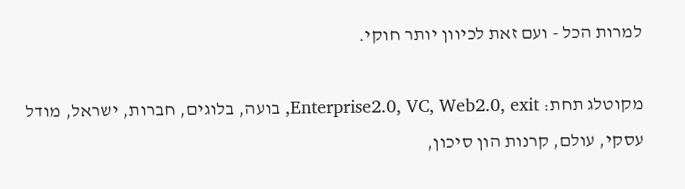למרות הכל - ועם זאת לכיוון יותר חוקי.

מקוטלג תחת: Enterprise2.0, VC, Web2.0, exit, בועה, בלוגים, חברות, ישראל, מודל עסקי, עולם, קרנות הון סיכון,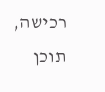רכישה, תוכן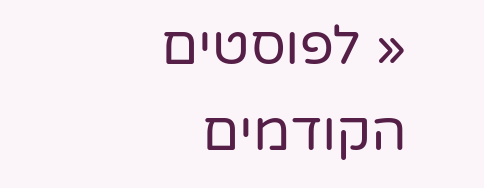« לפוסטים הקודמים